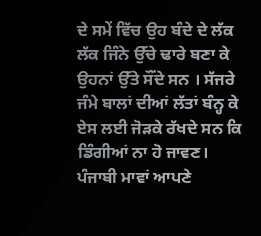ਦੇ ਸਮੇਂ ਵਿੱਚ ਉਹ ਬੰਦੇ ਦੇ ਲੱਕ ਲੱਕ ਜਿੰਨੇ ਉੱਚੇ ਢਾਰੇ ਬਣਾ ਕੇ ਉਹਨਾਂ ਉੱਤੇ ਸੌਂਦੇ ਸਨ । ਸੱਜਰੇ ਜੰਮੇ ਬਾਲਾਂ ਦੀਆਂ ਲੱਤਾਂ ਬੰਨ੍ਹ ਕੇ ਏਸ ਲਈ ਜੋੜਕੇ ਰੱਖਦੇ ਸਨ ਕਿ ਡਿੰਗੀਆਂ ਨਾ ਹੋ ਜਾਵਣ।
ਪੰਜਾਬੀ ਮਾਵਾਂ ਆਪਣੇ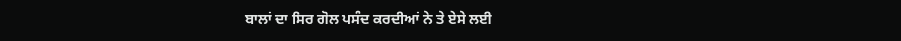ਬਾਲਾਂ ਦਾ ਸਿਰ ਗੋਲ ਪਸੰਦ ਕਰਦੀਆਂ ਨੇ ਤੇ ਏਸੇ ਲਈ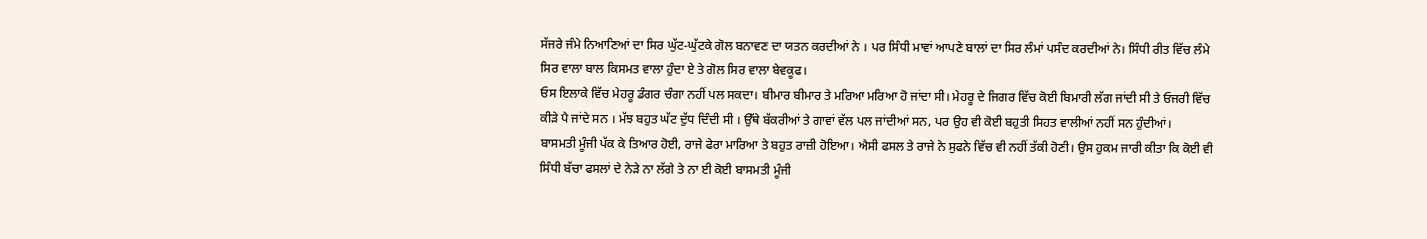ਸੱਜਰੇ ਜੰਮੇ ਨਿਆਣਿਆਂ ਦਾ ਸਿਰ ਘੁੱਟ-ਘੁੱਟਕੇ ਗੋਲ ਬਨਾਵਣ ਦਾ ਯਤਨ ਕਰਦੀਆਂ ਨੇ । ਪਰ ਸਿੰਧੀ ਮਾਵਾਂ ਆਪਣੇ ਬਾਲਾਂ ਦਾ ਸਿਰ ਲੰਮਾਂ ਪਸੰਦ ਕਰਦੀਆਂ ਨੇ। ਸਿੰਧੀ ਰੀਤ ਵਿੱਚ ਲੰਮੇ ਸਿਰ ਵਾਲਾ ਬਾਲ ਕਿਸਮਤ ਵਾਲਾ ਹੁੰਦਾ ਏ ਤੇ ਗੋਲ ਸਿਰ ਵਾਲਾ ਬੇਵਕੂਫ।
ਓਸ ਇਲਾਕੇ ਵਿੱਚ ਮੇਹਰੂ ਡੰਗਰ ਚੰਗਾ ਨਹੀਂ ਪਲ ਸਕਦਾ। ਬੀਮਾਰ ਬੀਮਾਰ ਤੇ ਮਰਿਆ ਮਰਿਆ ਹੋ ਜਾਂਦਾ ਸੀ। ਮੇਹਰੂ ਦੇ ਜਿਗਰ ਵਿੱਚ ਕੋਈ ਬਿਮਾਰੀ ਲੱਗ ਜਾਂਦੀ ਸੀ ਤੇ ਓਜਰੀ ਵਿੱਚ ਕੀੜੇ ਪੈ ਜਾਂਦੇ ਸਨ । ਮੱਝ ਬਹੁਤ ਘੱਟ ਦੁੱਧ ਦਿੰਦੀ ਸੀ । ਉੱਥੇ ਬੱਕਰੀਆਂ ਤੇ ਗਾਵਾਂ ਵੱਲ ਪਲ ਜਾਂਦੀਆਂ ਸਨ, ਪਰ ਉਹ ਵੀ ਕੋਈ ਬਹੁਤੀ ਸਿਹਤ ਵਾਲੀਆਂ ਨਹੀਂ ਸਨ ਹੁੰਦੀਆਂ।
ਬਾਸਮਤੀ ਮੂੰਜੀ ਪੱਕ ਕੇ ਤਿਆਰ ਹੋਈ, ਰਾਜੇ ਫੇਰਾ ਮਾਰਿਆ ਤੇ ਬਹੁਤ ਰਾਜ਼ੀ ਹੋਇਆ। ਐਸੀ ਫਸਲ ਤੇ ਰਾਜੇ ਨੇ ਸੁਫਨੇ ਵਿੱਚ ਵੀ ਨਹੀਂ ਤੱਕੀ ਹੋਣੀ। ਉਸ ਹੁਕਮ ਜਾਰੀ ਕੀਤਾ ਕਿ ਕੋਈ ਵੀ ਸਿੰਧੀ ਬੱਚਾ ਫਸਲਾਂ ਦੇ ਨੇੜੇ ਨਾ ਲੱਗੇ ਤੇ ਨਾ ਈ ਕੋਈ ਬਾਸਮਤੀ ਮੂੰਜੀ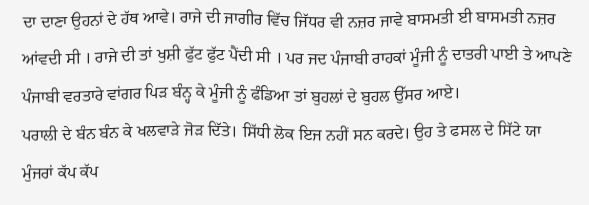ਦਾ ਦਾਣਾ ਉਹਨਾਂ ਦੇ ਹੱਥ ਆਵੇ। ਰਾਜੇ ਦੀ ਜਾਗੀਰ ਵਿੱਚ ਜਿੱਧਰ ਵੀ ਨਜ਼ਰ ਜਾਵੇ ਬਾਸਮਤੀ ਈ ਬਾਸਮਤੀ ਨਜ਼ਰ ਆਂਵਦੀ ਸੀ । ਰਾਜੇ ਦੀ ਤਾਂ ਖੁਸ਼ੀ ਫੁੱਟ ਫੁੱਟ ਪੈਂਦੀ ਸੀ । ਪਰ ਜਦ ਪੰਜਾਬੀ ਰਾਹਕਾਂ ਮੂੰਜੀ ਨੂੰ ਦਾਤਰੀ ਪਾਈ ਤੇ ਆਪਣੇ ਪੰਜਾਬੀ ਵਰਤਾਰੇ ਵਾਂਗਰ ਪਿੜ ਬੰਨ੍ਹ ਕੇ ਮੂੰਜੀ ਨੂੰ ਫੰਡਿਆ ਤਾਂ ਬੁਹਲਾਂ ਦੇ ਬੁਹਲ ਉੱਸਰ ਆਏ।
ਪਰਾਲੀ ਦੇ ਬੰਨ ਬੰਨ ਕੇ ਖਲਵਾੜੇ ਜੋੜ ਦਿੱਤੇ। ਸਿੱਧੀ ਲੋਕ ਇਜ ਨਹੀਂ ਸਨ ਕਰਦੇ। ਉਹ ਤੇ ਫਸਲ ਦੇ ਸਿੱਟੇ ਯਾ ਮੁੰਜਰਾਂ ਕੱਪ ਕੱਪ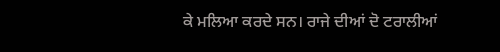ਕੇ ਮਲਿਆ ਕਰਦੇ ਸਨ। ਰਾਜੇ ਦੀਆਂ ਦੋ ਟਰਾਲੀਆਂ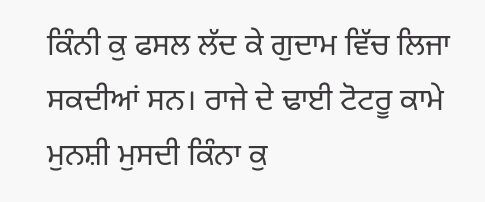ਕਿੰਨੀ ਕੁ ਫਸਲ ਲੱਦ ਕੇ ਗੁਦਾਮ ਵਿੱਚ ਲਿਜਾ ਸਕਦੀਆਂ ਸਨ। ਰਾਜੇ ਦੇ ਢਾਈ ਟੋਟਰੂ ਕਾਮੇ ਮੁਨਸ਼ੀ ਮੁਸਦੀ ਕਿੰਨਾ ਕੁ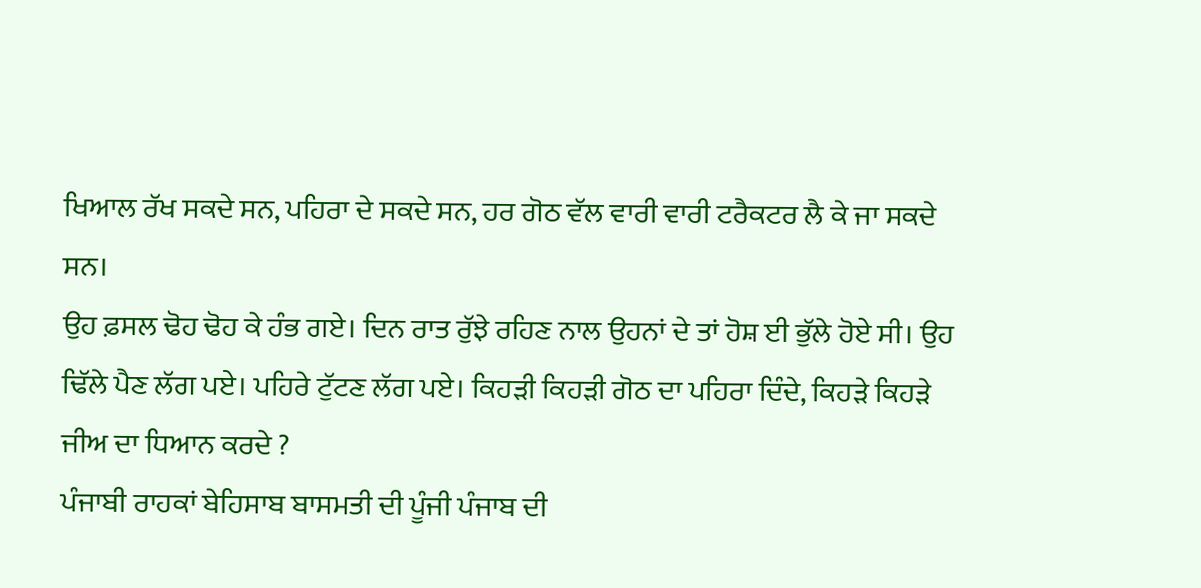ਖਿਆਲ ਰੱਖ ਸਕਦੇ ਸਨ, ਪਹਿਰਾ ਦੇ ਸਕਦੇ ਸਨ, ਹਰ ਗੋਠ ਵੱਲ ਵਾਰੀ ਵਾਰੀ ਟਰੈਕਟਰ ਲੈ ਕੇ ਜਾ ਸਕਦੇ ਸਨ।
ਉਹ ਫ਼ਸਲ ਢੋਹ ਢੋਹ ਕੇ ਹੰਭ ਗਏ। ਦਿਨ ਰਾਤ ਰੁੱਝੇ ਰਹਿਣ ਨਾਲ ਉਹਨਾਂ ਦੇ ਤਾਂ ਹੋਸ਼ ਈ ਭੁੱਲੇ ਹੋਏ ਸੀ। ਉਹ ਢਿੱਲੇ ਪੈਣ ਲੱਗ ਪਏ। ਪਹਿਰੇ ਟੁੱਟਣ ਲੱਗ ਪਏ। ਕਿਹੜੀ ਕਿਹੜੀ ਗੋਠ ਦਾ ਪਹਿਰਾ ਦਿੰਦੇ, ਕਿਹੜੇ ਕਿਹੜੇ ਜੀਅ ਦਾ ਧਿਆਨ ਕਰਦੇ ?
ਪੰਜਾਬੀ ਰਾਹਕਾਂ ਬੇਹਿਸਾਬ ਬਾਸਮਤੀ ਦੀ ਪੂੰਜੀ ਪੰਜਾਬ ਦੀ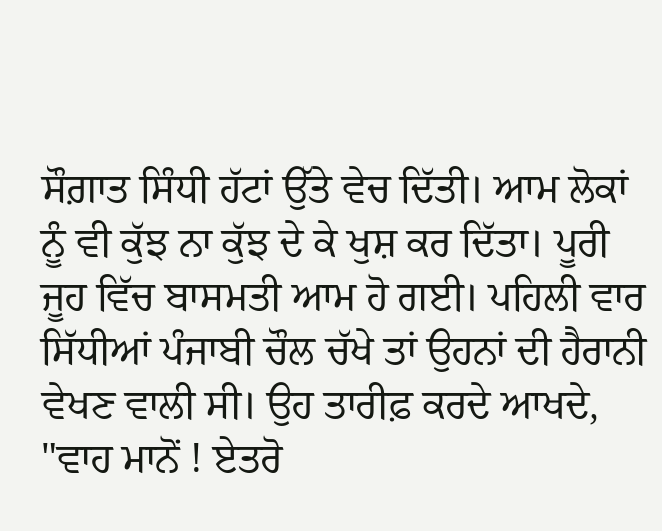ਸੌਗ਼ਾਤ ਸਿੰਧੀ ਹੱਟਾਂ ਉੱਤੇ ਵੇਚ ਦਿੱਤੀ। ਆਮ ਲੋਕਾਂ ਨੂੰ ਵੀ ਕੁੱਝ ਨਾ ਕੁੱਝ ਦੇ ਕੇ ਖੁਸ਼ ਕਰ ਦਿੱਤਾ। ਪੂਰੀ ਜੂਹ ਵਿੱਚ ਬਾਸਮਤੀ ਆਮ ਹੋ ਗਈ। ਪਹਿਲੀ ਵਾਰ ਸਿੱਧੀਆਂ ਪੰਜਾਬੀ ਚੌਲ ਚੱਖੇ ਤਾਂ ਉਹਨਾਂ ਦੀ ਹੈਰਾਨੀ ਵੇਖਣ ਵਾਲੀ ਸੀ। ਉਹ ਤਾਰੀਫ਼ ਕਰਦੇ ਆਖਦੇ, "ਵਾਹ ਮਾਨੋਂ ! ਏਤਰੋ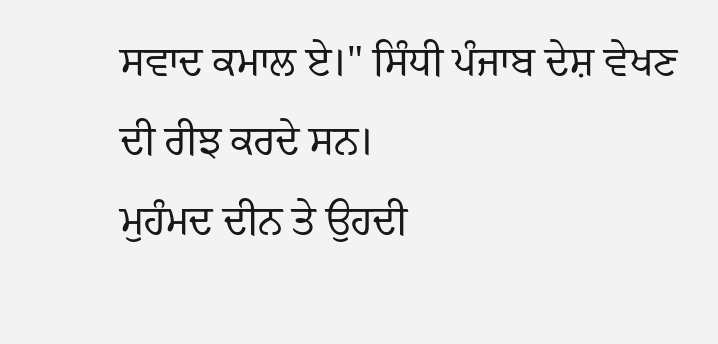ਸਵਾਦ ਕਮਾਲ ਏ।" ਸਿੰਧੀ ਪੰਜਾਬ ਦੇਸ਼ ਵੇਖਣ ਦੀ ਰੀਝ ਕਰਦੇ ਸਨ।
ਮੁਹੰਮਦ ਦੀਨ ਤੇ ਉਹਦੀ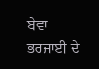ਬੇਵਾ ਭਰਜਾਈ ਦੇ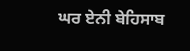ਘਰ ਏਨੀ ਬੇਹਿਸਾਬ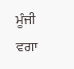ਮੂੰਜੀ ਵਗਾ